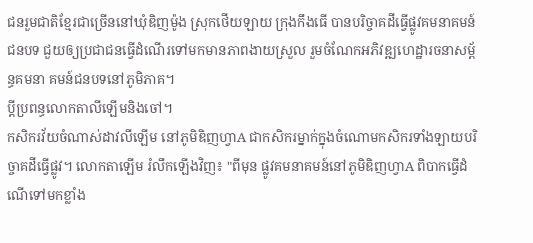ជនរួមជាតិខ្មែរជាច្រើននៅឃុំឌិញម៉ូង ស្រុកថើយឡាយ ក្រុងកឹងធើ បានបរិច្ចាគដីធ្វើផ្លូវគមនាគមន៍ជនបទ ជួយឲ្យប្រជាជនធ្វើដំណើរទៅមកមានភាពងាយស្រួល រួមចំណែកអភិវឌ្ឍហេដ្ឋារចនាសម្ព័ន្ធគមនា គមន៍ជនបទនៅភូមិភាគ។
ប្តីប្រពន្ធលោកតាលីឡើមនិងចៅ។
កសិករវ័យចំណាស់ដាវលីឡើម នៅភូមិឌិញហ្វាA ជាកសិករម្នាក់ក្នុងចំណោមកសិករទាំងឡាយបរិច្ចាគដីធ្វើផ្លូវ។ លោកតាឡើម រំលឹកឡើងវិញ៖ "ពីមុន ផ្លូវគមនាគមន៍នៅភូមិឌិញហ្វាA ពិបាកធ្វើដំណើទៅមកខ្លាំង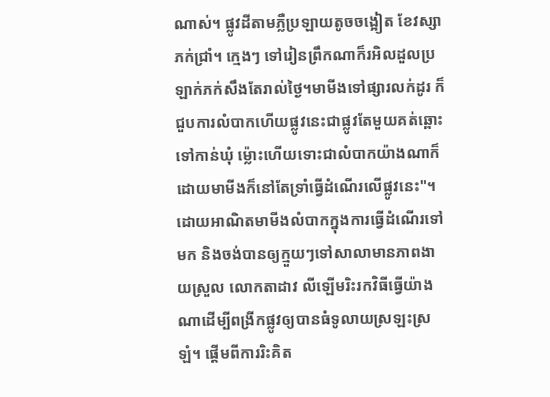ណាស់។ ផ្លូវដីតាមភ្លឺប្រឡាយតូចចង្អៀត ខែវស្សាភក់ជ្រាំ។ ក្មេងៗ ទៅរៀនព្រឹកណាក៏រអិលដួលប្រឡាក់ភក់សឹងតែរាល់ថ្ងៃ។មាមីងទៅផ្សារលក់ដូរ ក៏ជួបការលំបាកហើយផ្លូវនេះជាផ្លូវតែមួយគត់ឆ្ពោះទៅកាន់ឃុំ ម៉្លោះហើយទោះជាលំបាកយ៉ាងណាក៏ដោយមាមីងក៏នៅតែទ្រាំធ្វើដំណើរលើផ្លូវនេះ"។ ដោយអាណិតមាមីងលំបាកក្នុងការធ្វើដំណើរទៅមក និងចង់បានឲ្យក្មួយៗទៅសាលាមានភាពងាយស្រួល លោកតាដាវ លីឡើមរិះរកវិធីធ្វើយ៉ាងណាដើម្បីពង្រីកផ្លូវឲ្យបានធំទូលាយស្រឡះស្រឡំ។ ផ្តើមពីការរិះគិត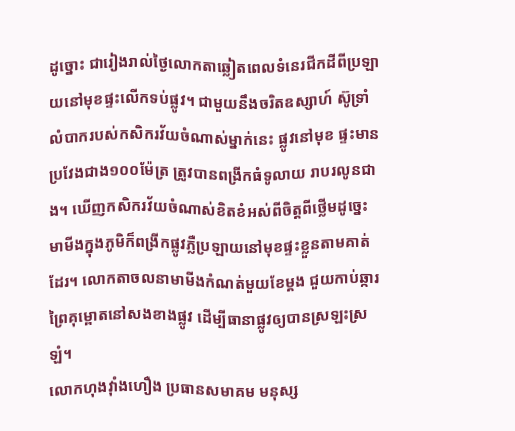ដូច្នោះ ជារៀងរាល់ថ្ងៃលោកតាឆ្លៀតពេលទំនេរជីកដីពីប្រឡាយនៅមុខផ្ទះលើកទប់ផ្លូវ។ ជាមួយនឹងចរិតឧស្សាហ៍ ស៊ូទ្រាំលំបាករបស់កសិករវ័យចំណាស់ម្នាក់នេះ ផ្លូវនៅមុខ ផ្ទះមានប្រវែងជាង១០០ម៉ែត្រ ត្រូវបានពង្រីកធំទូលាយ រាបរលូនជាង។ ឃើញកសិករវ័យចំណាស់ខិតខំអស់ពីចិត្តពីថ្លើមដូច្នេះ មាមីងក្នុងភូមិក៏ពង្រីកផ្លូវភ្លឺប្រឡាយនៅមុខផ្ទះខ្លួនតាមគាត់ដែរ។ លោកតាចលនាមាមីងកំណត់មួយខែម្តង ជួយកាប់ឆ្ការព្រៃគុម្ពោតនៅសងខាងផ្លូវ ដើម្បីធានាផ្លូវឲ្យបានស្រឡះស្រឡំ។
លោកហុងវុាំងហឿង ប្រធានសមាគម មនុស្ស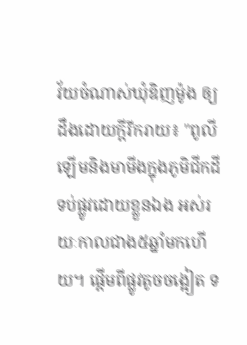វ័យចំណាស់ឃុំឌិញម៉ូង ឲ្យដឹងដោយក្តីរីករាយ៖ "ពូលីឡើមនិងមាមីងក្នុងភូមិជីកដីទប់ផ្លូវដោយខ្លួនឯង អស់រយៈកាលជាង៥ឆ្នាំមកហើយ។ ផ្តើមពីផ្លូវតូចចង្អៀត ទ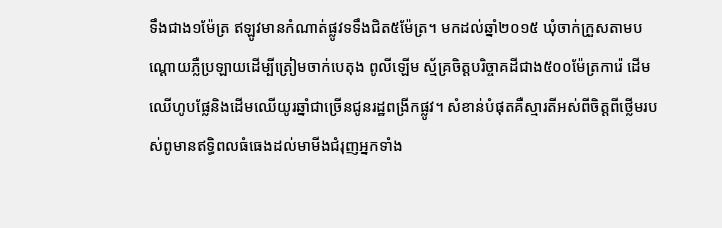ទឹងជាង១ម៉ែត្រ ឥឡូវមានកំណាត់ផ្លូវទទឹងជិត៥ម៉ែត្រ។ មកដល់ឆ្នាំ២០១៥ ឃុំចាក់ក្រួសតាមបណ្តោយភ្លឺប្រឡាយដើម្បីត្រៀមចាក់បេតុង ពូលីឡើម ស្ម័គ្រចិត្តបរិច្ចាគដីជាង៥០០ម៉ែត្រការ៉េ ដើមឈើហូបផ្លែនិងដើមឈើយូរឆ្នាំជាច្រើនជូនរដ្ឋពង្រីកផ្លូវ។ សំខាន់បំផុតគឺស្មារតីអស់ពីចិត្តពីថ្លើមរបស់ពូមានឥទ្ធិពលធំធេងដល់មាមីងជំរុញអ្នកទាំង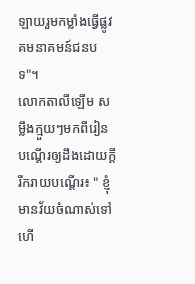ឡាយរួមកម្លាំងធ្វើផ្លូវគមនាគមន៍ជនបទ"។
លោកតាលីឡើម សម្លឹងក្មួយៗមកពីរៀនបណ្តើរឲ្យដឹងដោយក្តីរីករាយបណ្ដើរ៖ " ខ្ញុំមានវ័យចំណាស់ទៅហើ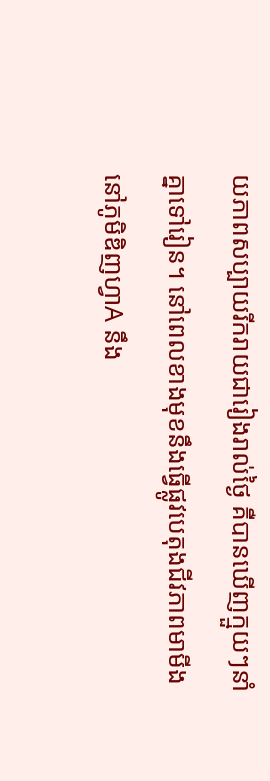យភាពសប្បាយរីករាយជារៀងរាល់ថ្ងៃ គឺបានឃើញក្មួយៗនាំគ្នាទៅរៀន។ នៅពេលខាងមុខនឹងធ្វើផ្លូវបេតុងជីវភាពមាមីងនៅភូមិឌិញហ្វាA នឹង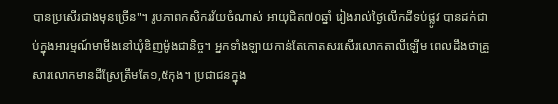បានប្រសើរជាងមុនច្រើន"។ រូបភាពកសិករវ័យចំណាស់ អាយុជិត៧០ឆ្នាំ រៀងរាល់ថ្ងៃលើកដីទប់ផ្លូវ បានដក់ជាប់ក្នុងអារម្មណ៍មាមីងនៅឃុំឌិញម៉ូងជានិច្ច។ អ្នកទាំងឡាយកាន់តែកោតសរសើរលោកតាលីឡើម ពេលដឹងថាគ្រួសារលោកមានដីស្រែត្រឹមតែ១,៥កុង។ ប្រជាជនក្នុង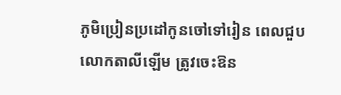ភូមិប្រៀនប្រដៅកូនចៅទៅរៀន ពេលជួបលោកតាលីឡើម ត្រូវចេះឱន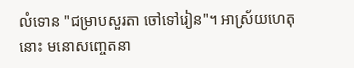លំទោន "ជម្រាបសួរតា ចៅទៅរៀន"។ អាស្រ័យហេតុនោះ មនោសញ្ចេតនា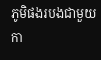ភូមិផងរបងជាមួយកា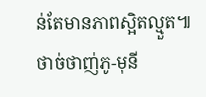ន់តែមានភាពស្អិតល្មួត៕
ថាច់ថាញ់ភូ-មុនី